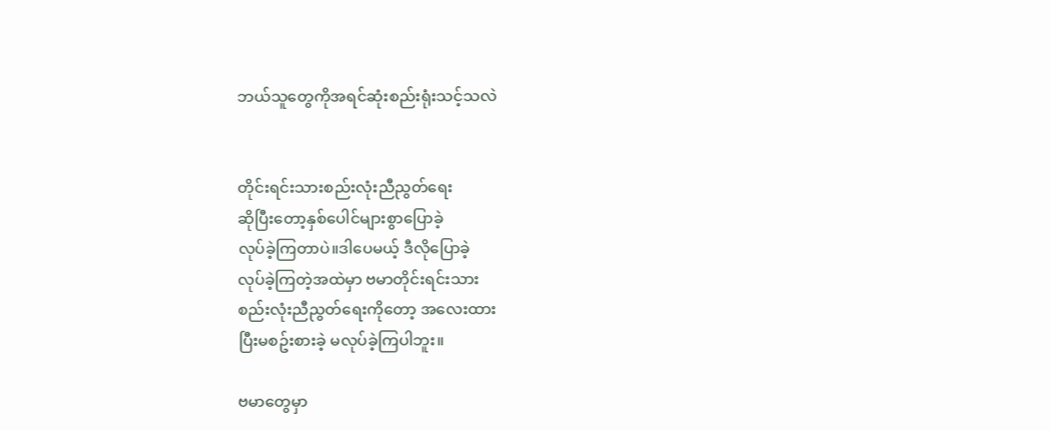ဘယ်သူတွေကိုအရင်ဆုံးစည်းရုံးသင့်သလဲ


တိုင်းရင်းသားစည်းလုံးညီညွတ်ရေး
ဆိုပြီးတော့နှစ်ပေါင်များစွာပြောခဲ့
လုပ်ခဲ့ကြတာပဲ။ဒါပေမယ့် ဒီလိုပြောခဲ့
လုပ်ခဲ့ကြတဲ့အထဲမှာ ဗမာတိုင်းရင်းသား
စည်းလုံးညီညွတ်ရေးကိုတော့ အလေးထား
ပြီးမစဥ်းစားခဲ့ မလုပ်ခဲ့ကြပါဘူး။

ဗမာတွေမှာ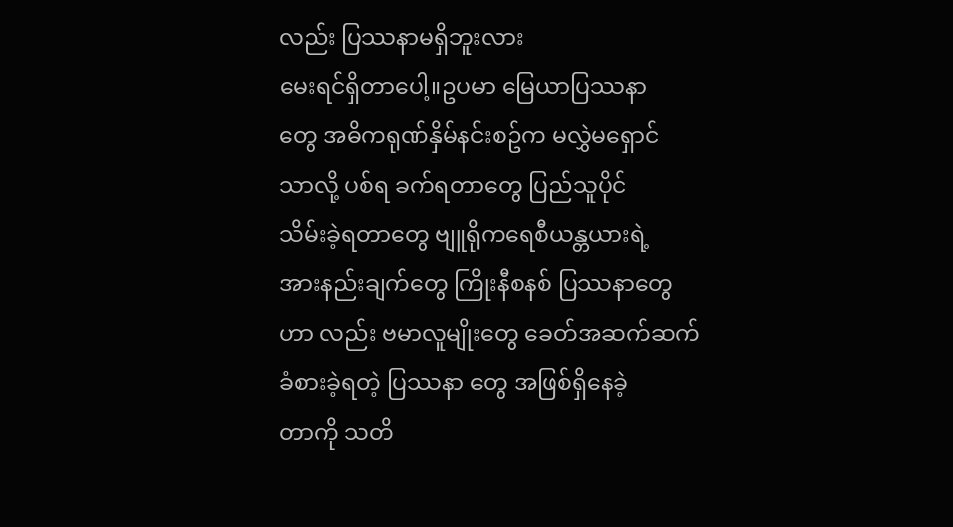လည်း ပြဿနာမရှိဘူးလား
မေးရင်ရှိတာပေါ့။ဥပမာ မြေယာပြဿနာ
တွေ အဓိကရုဏ်နှိမ်နင်းစဥ်က မလွှဲမရှောင်
သာလို့ ပစ်ရ ခက်ရတာတွေ ပြည်သူပိုင်
သိမ်းခဲ့ရတာတွေ ဗျူရိုကရေစီယန္တယားရဲ့
အားနည်းချက်တွေ ကြိုးနီစနစ် ပြဿနာတွေ
ဟာ လည်း ဗမာလူမျိုးတွေ ခေတ်အဆက်ဆက်
ခံစားခဲ့ရတဲ့ ပြဿနာ တွေ အဖြစ်ရှိနေခဲ့
တာကို သတိ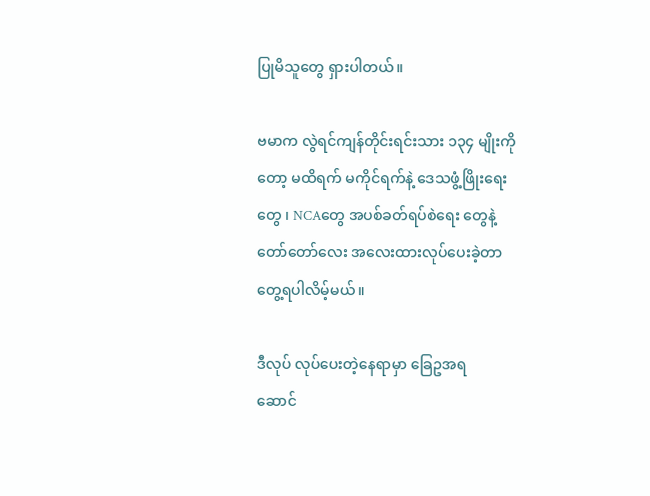ပြုမိသူတွေ ရှားပါတယ်။

ဗမာက လွဲရင်ကျန်တိုင်းရင်းသား ၁၃၄ မျိုးကို
တော့ မထိရက် မကိုင်ရက်နဲ့ ဒေသဖွံ့ဖြိုးရေး
တွေ ၊ NCAတွေ အပစ်ခတ်ရပ်စဲရေး တွေနဲ့
တော်တော်လေး အလေးထားလုပ်ပေးခဲ့တာ
တွေ့ရပါလိမ့်မယ်။

ဒီလုပ် လုပ်ပေးတဲ့နေရာမှာ ခြေဥအရ
ဆောင်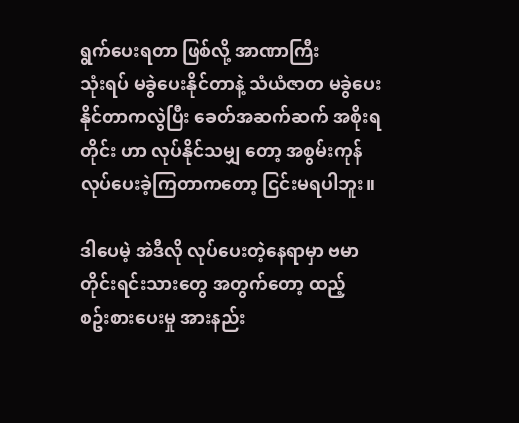ရွက်ပေးရတာ ဖြစ်လို့ အာဏာကြီး
သုံးရပ် မခွဲပေးနိုင်တာနဲ့ သံယံဇာတ မခွဲပေး
နိုင်တာကလွဲပြီး ခေတ်အဆက်ဆက် အစိုးရ
တိုင်း ဟာ လုပ်နိုင်သမျှ တော့ အစွမ်းကုန်
လုပ်ပေးခဲ့ကြတာကတော့ ငြင်းမရပါဘူး။

ဒါပေမဲ့ အဲဒီလို လုပ်ပေးတဲ့နေရာမှာ ဗမာ
တိုင်းရင်းသားတွေ အတွက်တော့ ထည့်
စဥ်းစားပေးမှု အားနည်း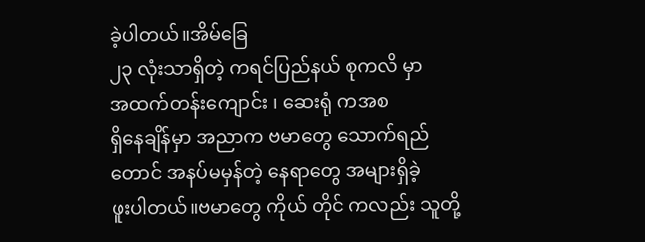ခဲ့ပါတယ်။အိမ်ခြေ
၂၃ လုံးသာရှိတဲ့ ကရင်ပြည်နယ် စုကလိ မှာ
အထက်တန်းကျောင်း ၊ ဆေးရုံ ကအစ
ရှိနေချိန်မှာ အညာက ဗမာတွေ သောက်ရည်
တောင် အနပ်မမှန်တဲ့ နေရာတွေ အများရှိခဲ့
ဖူးပါတယ်။ဗမာတွေ ကိုယ် တိုင် ကလည်း သူတို့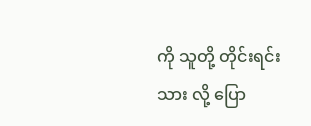ကို သူတို့ တိုင်းရင်းသား လို့ ပြော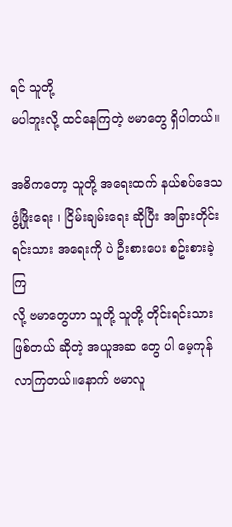ရင် သူတို့
မပါဘူးလို့ ထင်နေကြတဲ့ ဗမာတွေ ရှိပါတယ်။

အဓိကတော့ သူတို့ အရေးထက် နယ်စပ်ဒေသ
ဖွံ့ဖြိုးရေး ၊ ငြိမ်းချမ်းရေး ဆိုပြီး အခြားတိုင်း
ရင်းသား အရေးကို ပဲ ဦးစားပေး စဥ်းစားခဲ့ကြ
လို့ ဗမာတွေဟာ သူတို့ သူတို့ တိုင်းရင်းသား
ဖြစ်တယ် ဆိုတဲ့ အယူအဆ တွေ ပါ မေ့ကုန်
လာကြတယ်။နောက် ဗမာလူ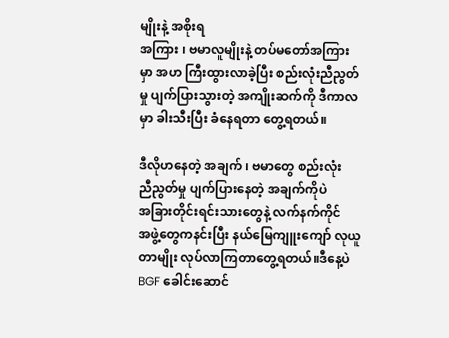မျိုးနဲ့ အစိုးရ
အကြား ၊ ဗမာလူမျိုးနဲ့ တပ်မတော်အကြား
မှာ အဟ ကြီးထွားလာခဲ့ပြီး စည်းလုံးညီညွတ်
မှု ပျက်ပြားသွားတဲ့ အကျိုးဆက်ကို ဒီကာလ
မှာ ခါးသီးပြီး ခံနေရတာ တွေ့ရတယ်။

ဒီလိုဟနေတဲ့ အချက် ၊ ဗမာတွေ စည်းလုံး
ညီညွတ်မှု ပျက်ပြားနေတဲ့ အချက်ကိုပဲ
အခြားတိုင်းရင်းသားတွေနဲ့ လက်နက်ကိုင်
အဖွဲ့တွေကနင်းပြီး နယ်မြေကျူးကျော် လုယူ
တာမျိုး လုပ်လာကြတာတွေ့ရတယ်။ဒီနေ့ပဲ
BGF ခေါင်းဆောင်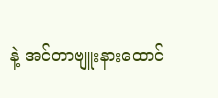နဲ့ အင်တာဗျူးနားထောင်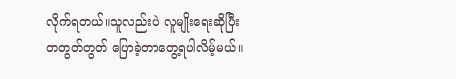လိုက်ရတယ်။သူလည်းပဲ လူမျိုးရေးဆိုပြီး
တတွတ်တွတ် ပြောခဲ့တာတွေ့ရပါလိမ့်မယ်။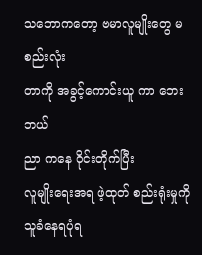သဘောကတော့ ဗမာလူမျိုးတွေ မစည်းလုံး
တာကို အခွင့်ကောင်းယူ ကာ ဘေး ဘယ်
ညာ ကနေ ဝိုင်းတိုက်ပြီး
လူမျိုးရေးအရ ဖဲ့ထုတ် စည်းရုံးမှုကို
သူခံနေရပုံရ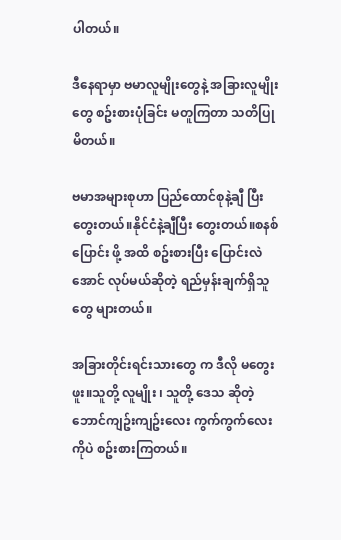ပါတယ်။

ဒီနေရာမှာ ဗမာလူမျိုးတွေနဲ့ အခြားလူမျိုး
တွေ စဥ်းစားပုံခြင်း မတူကြတာ သတိပြု
မိတယ်။

ဗမာအများစုဟာ ပြည်ထောင်စုနဲ့ချီ ပြီး
တွေးတယ်။နိုင်ငံနဲ့ချီပြီး တွေးတယ်။စနစ်
ပြောင်း ဖို့ အထိ စဥ်းစားပြီး ပြောင်းလဲ
အောင် လုပ်မယ်ဆိုတဲ့ ရည်မှန်းချက်ရှိသူ
တွေ များတယ်။

အခြားတိုင်းရင်းသားတွေ က ဒီလို မတွေး
ဖူး။သူတို့ လူမျိုး ၊ သူတို့ ဒေသ ဆိုတဲ့
ဘောင်ကျဥ်းကျဥ်းလေး ကွက်ကွက်လေး
ကိုပဲ စဥ်းစားကြတယ်။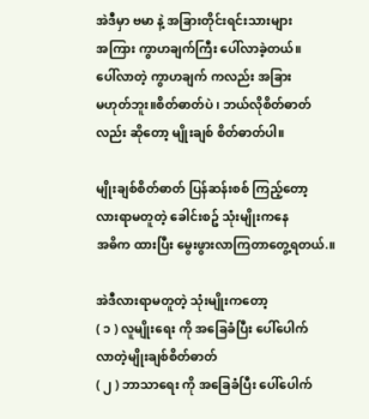အဲဒီမှာ ဗမာ နဲ့ အခြားတိုင်းရင်းသားများ
အကြား ကွာဟချက်ကြီး ပေါ်လာခဲ့တယ်။
ပေါ်လာတဲ့ ကွာဟချက် ကလည်း အခြား
မဟုတ်ဘူး။စိတ်ဓာတ်ပဲ ၊ ဘယ်လိုစိတ်ဓာတ်
လည်း ဆိုတော့ မျိုးချစ် စိတ်ဓာတ်ပါ။

မျိုးချစ်စိတ်ဓာတ် ပြန်ဆန်းစစ် ကြည့်တော့
လားရာမတူတဲ့ ခေါင်းစဥ် သုံးမျိုးကနေ
အဓိက ထားပြီး မွေးဖွားလာကြတာတွေ့ရတယ်.။

အဲဒီလားရာမတူတဲ့ သုံးမျိုးကတော့
( ၁ ) လူမျိုးရေး ကို အခြေခံပြီး ပေါ်ပေါက်
လာတဲ့မျိုးချစ်စိတ်ဓာတ်
( ၂ ) ဘာသာရေး ကို အခြေခံပြီး ပေါ်ပေါက်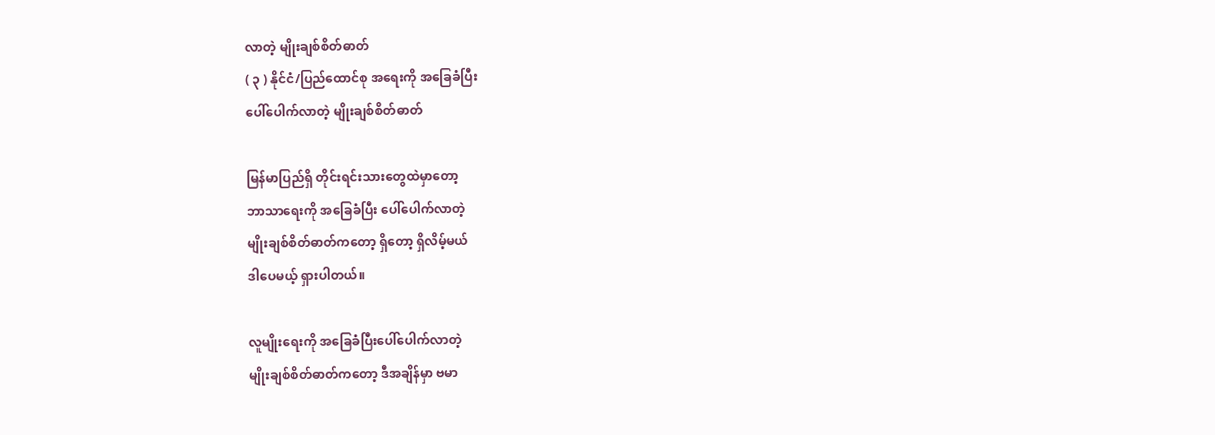လာတဲ့ မျိုးချစ်စိတ်ဓာတ်
( ၃ ) နိုင်ငံ/ပြည်ထောင်စု အရေးကို အခြေခံပြီး
ပေါ်ပေါက်လာတဲ့ မျိုးချစ်စိတ်ဓာတ်

မြန်မာပြည်ရှိ တိုင်းရင်းသားတွေထဲမှာတော့
ဘာသာရေးကို အခြေခံပြီး ပေါ်ပေါက်လာတဲ့
မျိုးချစ်စိတ်ဓာတ်ကတော့ ရှိတော့ ရှိလိမ့်မယ်
ဒါပေမယ့် ရှားပါတယ်။

လူမျိုးရေးကို အခြေခံပြီးပေါ်ပေါက်လာတဲ့
မျိုးချစ်စိတ်ဓာတ်ကတော့ ဒီအချိန်မှာ ဗမာ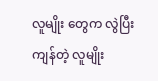လူမျိုး တွေက လွဲပြီး ကျန်တဲ့ လူမျိုး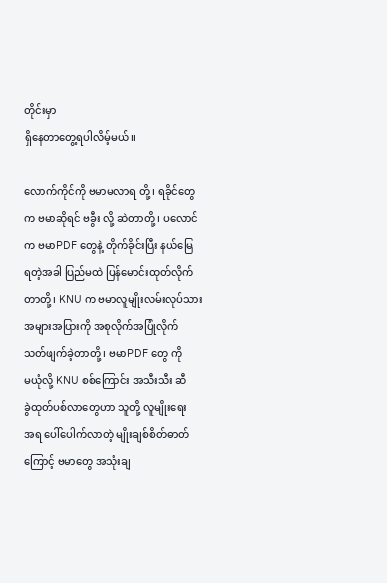တိုင်းမှာ
ရှိနေတာတွေ့ရပါလိမ့်မယ်။

လောက်ကိုင်ကို ဗမာမလာရ တို့ ၊ ရခိုင်တွေ
က ဗမာဆိုရင် ဗခွီး လို့ ဆဲတာတို့ ၊ ပလောင်
က ဗမာPDF တွေနဲ့ တိုက်ခိုင်းပြီး နယ်မြေ
ရတဲ့အခါ ပြည်မထဲ ပြန်မောင်းထုတ်လိုက်
တာတို့၊ KNU က ဗမာလူမျိုးလမ်းလုပ်သား
အများအပြားကို အစုလိုက်အပြုံလိုက်
သတ်ဖျက်ခဲ့တာတို့ ၊ ဗမာPDF တွေ ကို
မယုံလို့ KNU စစ်ကြောင်း အသီးသီး ဆီ
ခွဲထုတ်ပစ်လာတွေဟာ သူတို့ လူမျိုးရေး
အရ ပေါ်ပေါက်လာတဲ့ မျိုးချစ်စိတ်ဓာတ်
ကြောင့် ဗမာတွေ အသုံးချ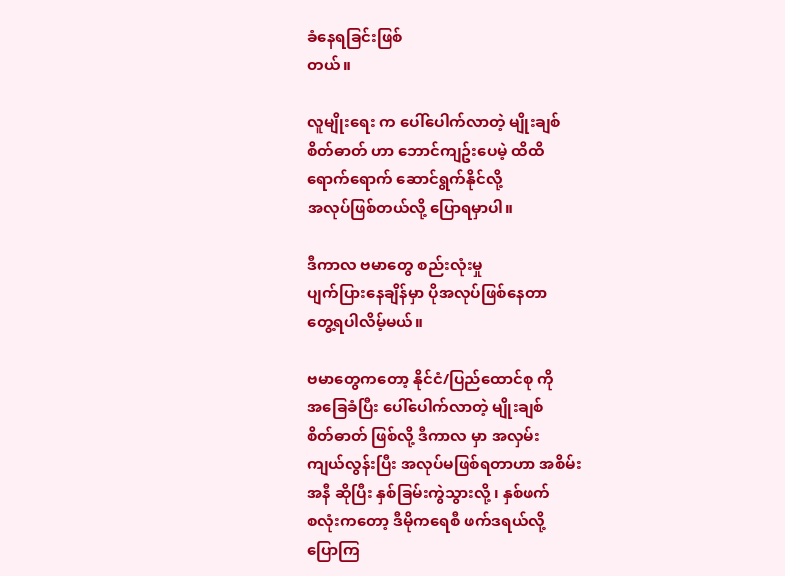ခံနေရခြင်းဖြစ်
တယ်။

လူမျိုးရေး က ပေါ်ပေါက်လာတဲ့ မျိုးချစ်
စိတ်ဓာတ် ဟာ ဘောင်ကျဥ်းပေမဲ့ ထိထိ
ရောက်ရောက် ဆောင်ရွက်နိုင်လို့
အလုပ်ဖြစ်တယ်လို့ ပြောရမှာပါ။

ဒီကာလ ဗမာတွေ စည်းလုံးမှု
ပျက်ပြားနေချိန်မှာ ပိုအလုပ်ဖြစ်နေတာ
တွေ့ရပါလိမ့်မယ်။

ဗမာတွေကတော့ နိုင်ငံ/ပြည်ထောင်စု ကို
အခြေခံပြီး ပေါ်ပေါက်လာတဲ့ မျိုးချစ်
စိတ်ဓာတ် ဖြစ်လို့ ဒီကာလ မှာ အလှမ်း
ကျယ်လွန်းပြီး အလုပ်မဖြစ်ရတာဟာ အစိမ်း
အနီ ဆိုပြီး နှစ်ခြမ်းကွဲသွားလို့ ၊ နှစ်ဖက်
စလုံးကတော့ ဒီမိုကရေစီ ဖက်ဒရယ်လို့
ပြောကြ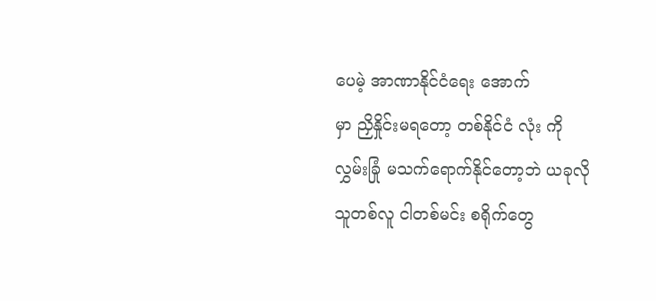ပေမဲ့ အာဏာနိုင်ငံရေး အောက်
မှာ ညှိနှိုင်းမရတော့ တစ်နိုင်ငံ လုံး ကို
လွှမ်းခြုံ မသက်ရောက်နိုင်တော့ဘဲ ယခုလို
သူတစ်လူ ငါတစ်မင်း စရိုက်တွေ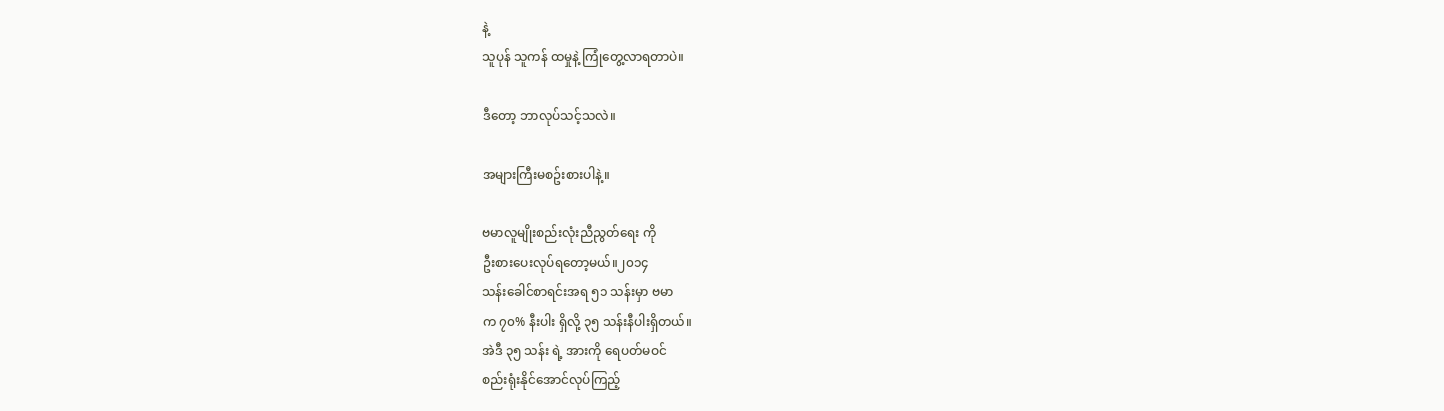နဲ့
သူပုန် သူကန် ထမှုနဲ့ ကြုံတွေ့လာရတာပဲ။

ဒီတော့ ဘာလုပ်သင့်သလဲ။

အများကြီးမစဥ်းစားပါနဲ့။

ဗမာလူမျိုးစည်းလုံးညီညွတ်ရေး ကို
ဦးစားပေးလုပ်ရတော့မယ်။၂၀၁၄
သန်းခေါင်စာရင်းအရ ၅၁ သန်းမှာ ဗမာ
က ၇၀% နီးပါး ရှိလို့ ၃၅ သန်းနီပါးရှိတယ်။
အဲဒီ ၃၅ သန်း ရဲ့ အားကို ရေပတ်မဝင်
စည်းရုံးနိုင်အောင်လုပ်ကြည့်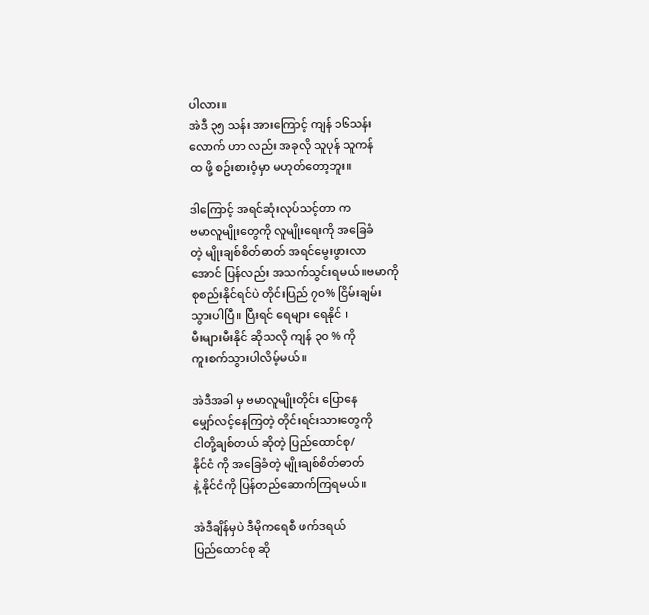ပါလား။
အဲဒီ ၃၅ သန်း အားကြောင့် ကျန် ၁၆သန်း
လောက် ဟာ လည်း အခုလို သူပုန် သူကန်
ထ ဖို့ စဥ်းစားဝံ့မှာ မဟုတ်တော့ဘူး။

ဒါကြောင့် အရင်ဆုံးလုပ်သင့်တာ က
ဗမာလူမျိုးတွေကို လူမျိုးရေးကို အခြေခံ
တဲ့ မျိုးချစ်စိတ်ဓာတ် အရင်မွေးဖွားလာ
အောင် ပြန်လည်း အသက်သွင်းရမယ်။ဗမာကို
စုစည်းနိုင်ရင်ပဲ တိုင်းပြည် ၇၀% ငြိမ်းချမ်း
သွားပါပြီ။ ပြီးရင် ရေများ ရေနိုင် ၊
မီးများမီးနိုင် ဆိုသလို ကျန် ၃၀ % ကို
ကူးစက်သွားပါလိမ့်မယ်။

အဲဒီအခါ မှ ဗမာလူမျိုးတိုင်း ပြောနေ
မျှော်လင့်နေကြတဲ့ တိုင်းရင်းသားတွေကို
ငါတို့ချစ်တယ် ဆိုတဲ့ ပြည်ထောင်စု/
နိုင်ငံ ကို အခြေခံတဲ့ မျိုးချစ်စိတ်ဓာတ်
နဲ့ နိုင်ငံကို ပြန်တည်ဆောက်ကြရမယ်။

အဲဒီချိန်မှပဲ ဒီမိုကရေစီ ဖက်ဒရယ်
ပြည်ထောင်စု ဆို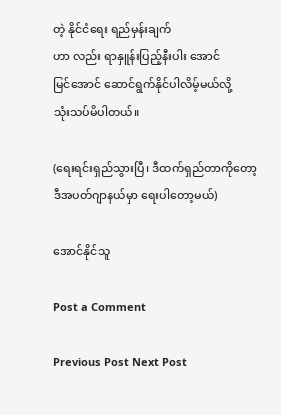တဲ့ နိုင်ငံရေး ရည်မှန်းချက်
ဟာ လည်း ရာနှူန်းပြည့်နီးပါး အောင်
မြင်အောင် ဆောင်ရွက်နိုင်ပါလိမ့်မယ်လို့
သုံးသပ်မိပါတယ်။

(ရေးရင်းရှည်သွားပြီ၊ ဒီထက်ရှည်တာကိုတော့
ဒီအပတ်ဂျာနယ်မှာ ရေးပါတော့မယ်)

အောင်နိုင်သူ

Post a Comment

Previous Post Next Post